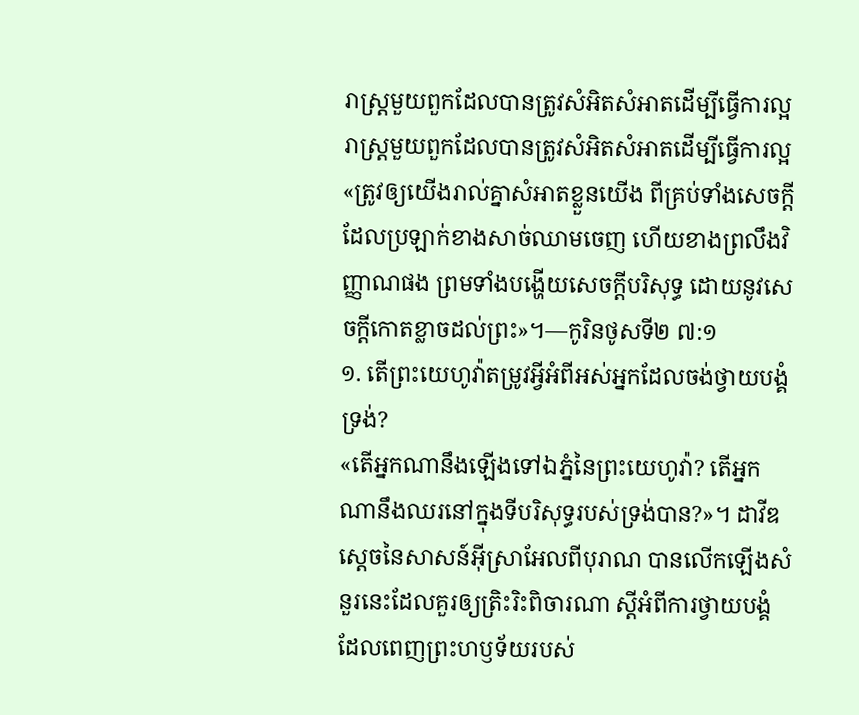រាស្ត្រមួយពួកដែលបានត្រូវសំអិតសំអាតដើម្បីធ្វើការល្អ
រាស្ត្រមួយពួកដែលបានត្រូវសំអិតសំអាតដើម្បីធ្វើការល្អ
«ត្រូវឲ្យយើងរាល់គ្នាសំអាតខ្លួនយើង ពីគ្រប់ទាំងសេចក្ដីដែលប្រឡាក់ខាងសាច់ឈាមចេញ ហើយខាងព្រលឹងវិញ្ញាណផង ព្រមទាំងបង្ហើយសេចក្ដីបរិសុទ្ធ ដោយនូវសេចក្ដីកោតខ្លាចដល់ព្រះ»។—កូរិនថូសទី២ ៧:១
១. តើព្រះយេហូវ៉ាតម្រូវអ្វីអំពីអស់អ្នកដែលចង់ថ្វាយបង្គំទ្រង់?
«តើអ្នកណានឹងឡើងទៅឯភ្នំនៃព្រះយេហូវ៉ា? តើអ្នកណានឹងឈរនៅក្នុងទីបរិសុទ្ធរបស់ទ្រង់បាន?»។ ដាវីឌ ស្តេចនៃសាសន៍អ៊ីស្រាអែលពីបុរាណ បានលើកឡើងសំនួរនេះដែលគួរឲ្យត្រិះរិះពិចារណា ស្តីអំពីការថ្វាយបង្គំដែលពេញព្រះហឫទ័យរបស់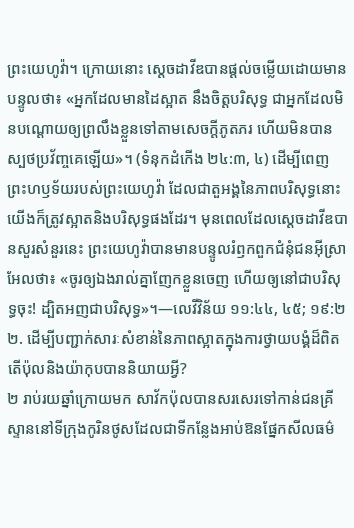ព្រះយេហូវ៉ា។ ក្រោយនោះ ស្តេចដាវីឌបានផ្ដល់ចម្លើយដោយមានបន្ទូលថា៖ «អ្នកដែលមានដៃស្អាត នឹងចិត្តបរិសុទ្ធ ជាអ្នកដែលមិនបណ្ដោយឲ្យព្រលឹងខ្លួនទៅតាមសេចក្ដីភូតភរ ហើយមិនបានស្បថប្រវ័ញ្ចគេឡើយ»។ (ទំនុកដំកើង ២៤:៣, ៤) ដើម្បីពេញព្រះហឫទ័យរបស់ព្រះយេហូវ៉ា ដែលជាតួអង្គនៃភាពបរិសុទ្ធនោះ យើងក៏ត្រូវស្អាតនិងបរិសុទ្ធផងដែរ។ មុនពេលដែលស្តេចដាវីឌបានសួរសំនួរនេះ ព្រះយេហូវ៉ាបានមានបន្ទូលរំឭកពួកជំនុំជនអ៊ីស្រាអែលថា៖ «ចូរឲ្យឯងរាល់គ្នាញែកខ្លួនចេញ ហើយឲ្យនៅជាបរិសុទ្ធចុះ! ដ្បិតអញជាបរិសុទ្ធ»។—លេវីវិន័យ ១១:៤៤, ៤៥; ១៩:២
២. ដើម្បីបញ្ជាក់សារៈសំខាន់នៃភាពស្អាតក្នុងការថ្វាយបង្គំដ៏ពិត តើប៉ុលនិងយ៉ាកុបបាននិយាយអ្វី?
២ រាប់រយឆ្នាំក្រោយមក សាវ័កប៉ុលបានសរសេរទៅកាន់ជនគ្រីស្ទាននៅទីក្រុងកូរិនថូសដែលជាទីកន្លែងអាប់ឱនផ្នែកសីលធម៌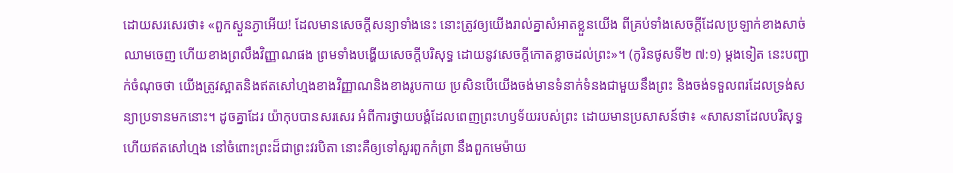ដោយសរសេរថា៖ «ពួកស្ងួនភ្ងាអើយ! ដែលមានសេចក្ដីសន្យាទាំងនេះ នោះត្រូវឲ្យយើងរាល់គ្នាសំអាតខ្លួនយើង ពីគ្រប់ទាំងសេចក្ដីដែលប្រឡាក់ខាងសាច់ឈាមចេញ ហើយខាងព្រលឹងវិញ្ញាណផង ព្រមទាំងបង្ហើយសេចក្ដីបរិសុទ្ធ ដោយនូវសេចក្ដីកោតខ្លាចដល់ព្រះ»។ (កូរិនថូសទី២ ៧:១) ម្ដងទៀត នេះបញ្ជាក់ចំណុចថា យើងត្រូវស្អាតនិងឥតសៅហ្មងខាងវិញ្ញាណនិងខាងរូបកាយ ប្រសិនបើយើងចង់មានទំនាក់ទំនងជាមួយនឹងព្រះ និងចង់ទទួលពរដែលទ្រង់សន្យាប្រទានមកនោះ។ ដូចគ្នាដែរ យ៉ាកុបបានសរសេរ អំពីការថ្វាយបង្គំដែលពេញព្រះហឫទ័យរបស់ព្រះ ដោយមានប្រសាសន៍ថា៖ «សាសនាដែលបរិសុទ្ធ ហើយឥតសៅហ្មង នៅចំពោះព្រះដ៏ជាព្រះវរបិតា នោះគឺឲ្យទៅសួរពួកកំព្រា នឹងពួកមេម៉ាយ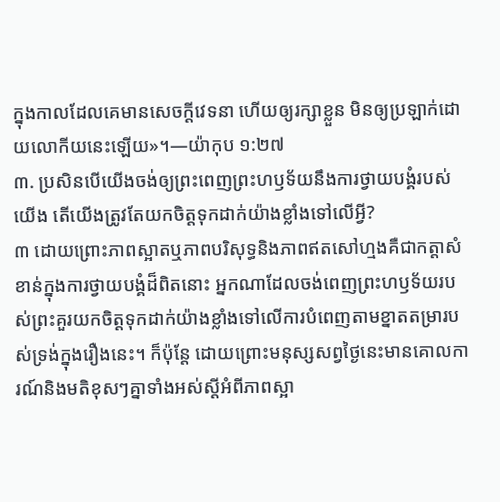ក្នុងកាលដែលគេមានសេចក្ដីវេទនា ហើយឲ្យរក្សាខ្លួន មិនឲ្យប្រឡាក់ដោយលោកីយនេះឡើយ»។—យ៉ាកុប ១:២៧
៣. ប្រសិនបើយើងចង់ឲ្យព្រះពេញព្រះហឫទ័យនឹងការថ្វាយបង្គំរបស់យើង តើយើងត្រូវតែយកចិត្តទុកដាក់យ៉ាងខ្លាំងទៅលើអ្វី?
៣ ដោយព្រោះភាពស្អាតឬភាពបរិសុទ្ធនិងភាពឥតសៅហ្មងគឺជាកត្ដាសំខាន់ក្នុងការថ្វាយបង្គំដ៏ពិតនោះ អ្នកណាដែលចង់ពេញព្រះហឫទ័យរបស់ព្រះគួរយកចិត្តទុកដាក់យ៉ាងខ្លាំងទៅលើការបំពេញតាមខ្នាតតម្រារបស់ទ្រង់ក្នុងរឿងនេះ។ ក៏ប៉ុន្តែ ដោយព្រោះមនុស្សសព្វថ្ងៃនេះមានគោលការណ៍និងមតិខុសៗគ្នាទាំងអស់ស្តីអំពីភាពស្អា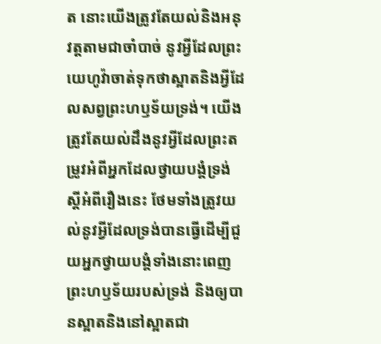ត នោះយើងត្រូវតែយល់និងអនុវត្តតាមជាចាំបាច់ នូវអ្វីដែលព្រះយេហូវ៉ាចាត់ទុកថាស្អាតនិងអ្វីដែលសព្វព្រះហឫទ័យទ្រង់។ យើងត្រូវតែយល់ដឹងនូវអ្វីដែលព្រះតម្រូវអំពីអ្នកដែលថ្វាយបង្គំទ្រង់ស្តីអំពីរឿងនេះ ថែមទាំងត្រូវយល់នូវអ្វីដែលទ្រង់បានធ្វើដើម្បីជួយអ្នកថ្វាយបង្គំទាំងនោះពេញព្រះហឫទ័យរបស់ទ្រង់ និងឲ្យបានស្អាតនិងនៅស្អាតជា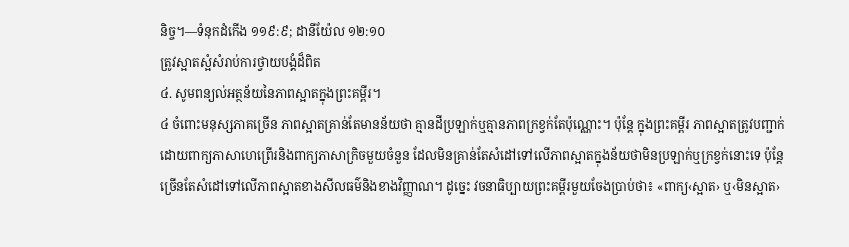និច្ច។—ទំនុកដំកើង ១១៩:៩; ដានីយ៉ែល ១២:១០
ត្រូវស្អាតស្អំសំរាប់ការថ្វាយបង្គំដ៏ពិត
៤. សូមពន្យល់អត្ថន័យនៃភាពស្អាតក្នុងព្រះគម្ពីរ។
៤ ចំពោះមនុស្សភាគច្រើន ភាពស្អាតគ្រាន់តែមានន័យថា គ្មានដីប្រឡាក់ឬគ្មានភាពក្រខ្វក់តែប៉ុណ្ណោះ។ ប៉ុន្តែ ក្នុងព្រះគម្ពីរ ភាពស្អាតត្រូវបញ្ជាក់ដោយពាក្យភាសាហេព្រើរនិងពាក្យភាសាក្រិចមួយចំនួន ដែលមិនគ្រាន់តែសំដៅទៅលើភាពស្អាតក្នុងន័យថាមិនប្រឡាក់ឬក្រខ្វក់នោះទេ ប៉ុន្តែ ច្រើនតែសំដៅទៅលើភាពស្អាតខាងសីលធម៌និងខាងវិញ្ញាណ។ ដូច្នេះ វចនាធិប្បាយព្រះគម្ពីរមួយចែងប្រាប់ថា៖ «ពាក្យ‹ស្អាត› ឬ‹មិនស្អាត›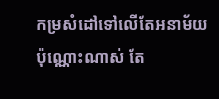កម្រសំដៅទៅលើតែអនាម័យប៉ុណ្ណោះណាស់ តែ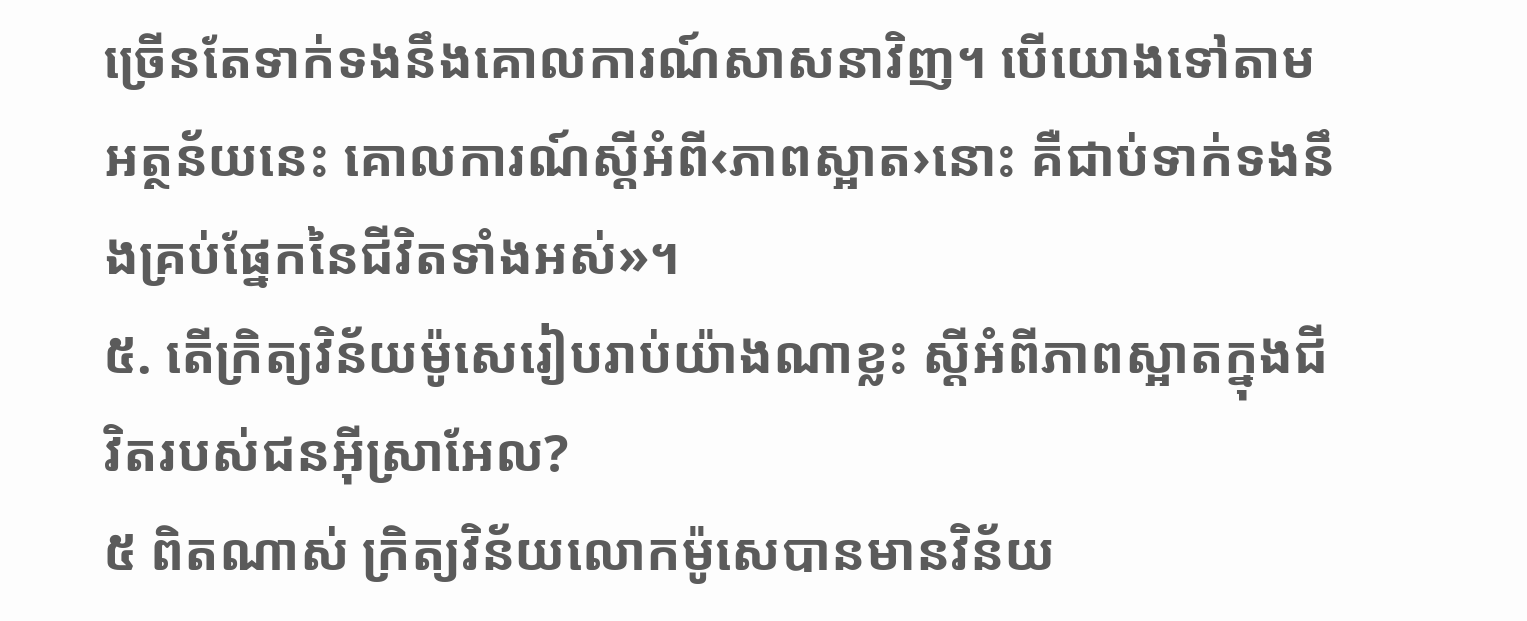ច្រើនតែទាក់ទងនឹងគោលការណ៍សាសនាវិញ។ បើយោងទៅតាមអត្ថន័យនេះ គោលការណ៍ស្តីអំពី‹ភាពស្អាត›នោះ គឺជាប់ទាក់ទងនឹងគ្រប់ផ្នែកនៃជីវិតទាំងអស់»។
៥. តើក្រិត្យវិន័យម៉ូសេរៀបរាប់យ៉ាងណាខ្លះ ស្តីអំពីភាពស្អាតក្នុងជីវិតរបស់ជនអ៊ីស្រាអែល?
៥ ពិតណាស់ ក្រិត្យវិន័យលោកម៉ូសេបានមានវិន័យ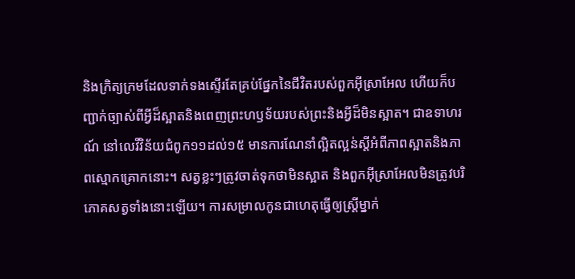និងក្រិត្យក្រមដែលទាក់ទងស្ទើរតែគ្រប់ផ្នែកនៃជីវិតរបស់ពួកអ៊ីស្រាអែល ហើយក៏បញ្ជាក់ច្បាស់ពីអ្វីដ៏ស្អាតនិងពេញព្រះហឫទ័យរបស់ព្រះនិងអ្វីដ៏មិនស្អាត។ ជាឧទាហរណ៍ នៅលេវីវិន័យជំពូក១១ដល់១៥ មានការណែនាំល្អិតល្អន់ស្តីអំពីភាពស្អាតនិងភាពស្មោកគ្រោកនោះ។ សត្វខ្លះៗត្រូវចាត់ទុកថាមិនស្អាត និងពួកអ៊ីស្រាអែលមិនត្រូវបរិភោគសត្វទាំងនោះឡើយ។ ការសម្រាលកូនជាហេតុធ្វើឲ្យស្ត្រីម្នាក់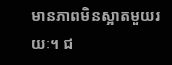មានភាពមិនស្អាតមួយរយៈ។ ជ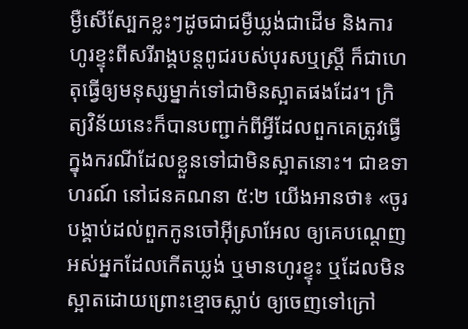ម្ងឺសើស្បែកខ្លះៗដូចជាជម្ងឺឃ្លង់ជាដើម និងការហូរខ្ទុះពីសរីរាង្គបន្តពូជរបស់បុរសឬស្ត្រី ក៏ជាហេតុធ្វើឲ្យមនុស្សម្នាក់ទៅជាមិនស្អាតផងដែរ។ ក្រិត្យវិន័យនេះក៏បានបញ្ជាក់ពីអ្វីដែលពួកគេត្រូវធ្វើក្នុងករណីដែលខ្លួនទៅជាមិនស្អាតនោះ។ ជាឧទាហរណ៍ នៅជនគណនា ៥:២ យើងអានថា៖ «ចូរបង្គាប់ដល់ពួកកូនចៅអ៊ីស្រាអែល ឲ្យគេបណ្ដេញអស់អ្នកដែលកើតឃ្លង់ ឬមានហូរខ្ទុះ ឬដែលមិនស្អាតដោយព្រោះខ្មោចស្លាប់ ឲ្យចេញទៅក្រៅ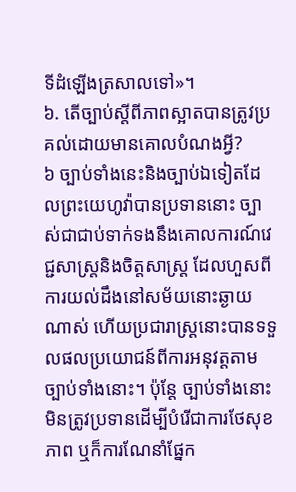ទីដំឡើងត្រសាលទៅ»។
៦. តើច្បាប់ស្តីពីភាពស្អាតបានត្រូវប្រគល់ដោយមានគោលបំណងអ្វី?
៦ ច្បាប់ទាំងនេះនិងច្បាប់ឯទៀតដែលព្រះយេហូវ៉ាបានប្រទាននោះ ច្បាស់ជាជាប់ទាក់ទងនឹងគោលការណ៍វេជ្ជសាស្ត្រនិងចិត្តសាស្ត្រ ដែលហួសពីការយល់ដឹងនៅសម័យនោះឆ្ងាយណាស់ ហើយប្រជារាស្ត្រនោះបានទទួលផលប្រយោជន៍ពីការអនុវត្តតាមច្បាប់ទាំងនោះ។ ប៉ុន្តែ ច្បាប់ទាំងនោះមិនត្រូវប្រទានដើម្បីបំរើជាការថែសុខភាព ឬក៏ការណែនាំផ្នែក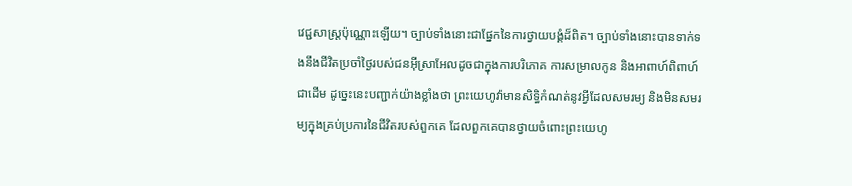វេជ្ជសាស្ត្រប៉ុណ្ណោះឡើយ។ ច្បាប់ទាំងនោះជាផ្នែកនៃការថ្វាយបង្គំដ៏ពិត។ ច្បាប់ទាំងនោះបានទាក់ទងនឹងជីវិតប្រចាំថ្ងៃរបស់ជនអ៊ីស្រាអែលដូចជាក្នុងការបរិភោគ ការសម្រាលកូន និងអាពាហ៍ពិពាហ៍ជាដើម ដូច្នេះនេះបញ្ជាក់យ៉ាងខ្លាំងថា ព្រះយេហូវ៉ាមានសិទ្ធិកំណត់នូវអ្វីដែលសមរម្យ និងមិនសមរម្យក្នុងគ្រប់ប្រការនៃជីវិតរបស់ពួកគេ ដែលពួកគេបានថ្វាយចំពោះព្រះយេហូ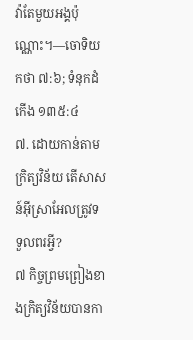វ៉ាតែមួយអង្គប៉ុណ្ណោះ។—ចោទិយកថា ៧:៦; ទំនុកដំកើង ១៣៥:៤
៧. ដោយកាន់តាមក្រិត្យវិន័យ តើសាសន៍អ៊ីស្រាអែលត្រូវទទួលពរអ្វី?
៧ កិច្ចព្រមព្រៀងខាងក្រិត្យវិន័យបានកា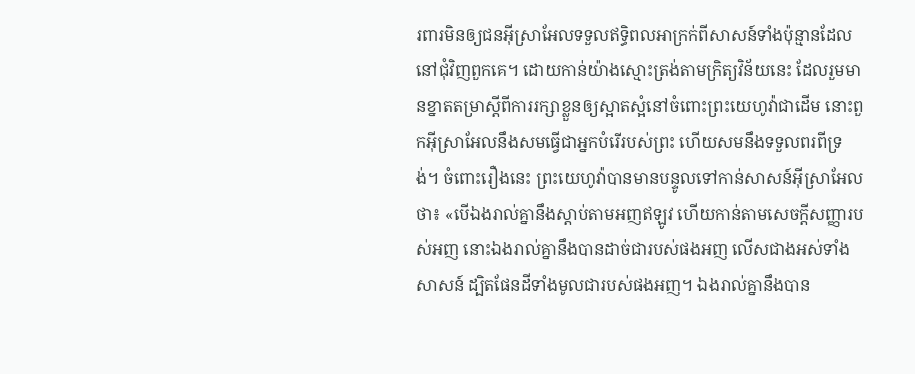រពារមិនឲ្យជនអ៊ីស្រាអែលទទួលឥទ្ធិពលអាក្រក់ពីសាសន៍ទាំងប៉ុន្មានដែលនៅជុំវិញពួកគេ។ ដោយកាន់យ៉ាងស្មោះត្រង់តាមក្រិត្យវិន័យនេះ ដែលរួមមានខ្នាតតម្រាស្តីពីការរក្សាខ្លួនឲ្យស្អាតស្អំនៅចំពោះព្រះយេហូវ៉ាជាដើម នោះពួកអ៊ីស្រាអែលនឹងសមធ្វើជាអ្នកបំរើរបស់ព្រះ ហើយសមនឹងទទួលពរពីទ្រង់។ ចំពោះរឿងនេះ ព្រះយេហូវ៉ាបានមានបន្ទូលទៅកាន់សាសន៍អ៊ីស្រាអែលថា៖ «បើឯងរាល់គ្នានឹងស្ដាប់តាមអញឥឡូវ ហើយកាន់តាមសេចក្ដីសញ្ញារបស់អញ នោះឯងរាល់គ្នានឹងបានដាច់ជារបស់ផងអញ លើសជាងអស់ទាំងសាសន៍ ដ្បិតផែនដីទាំងមូលជារបស់ផងអញ។ ឯងរាល់គ្នានឹងបាន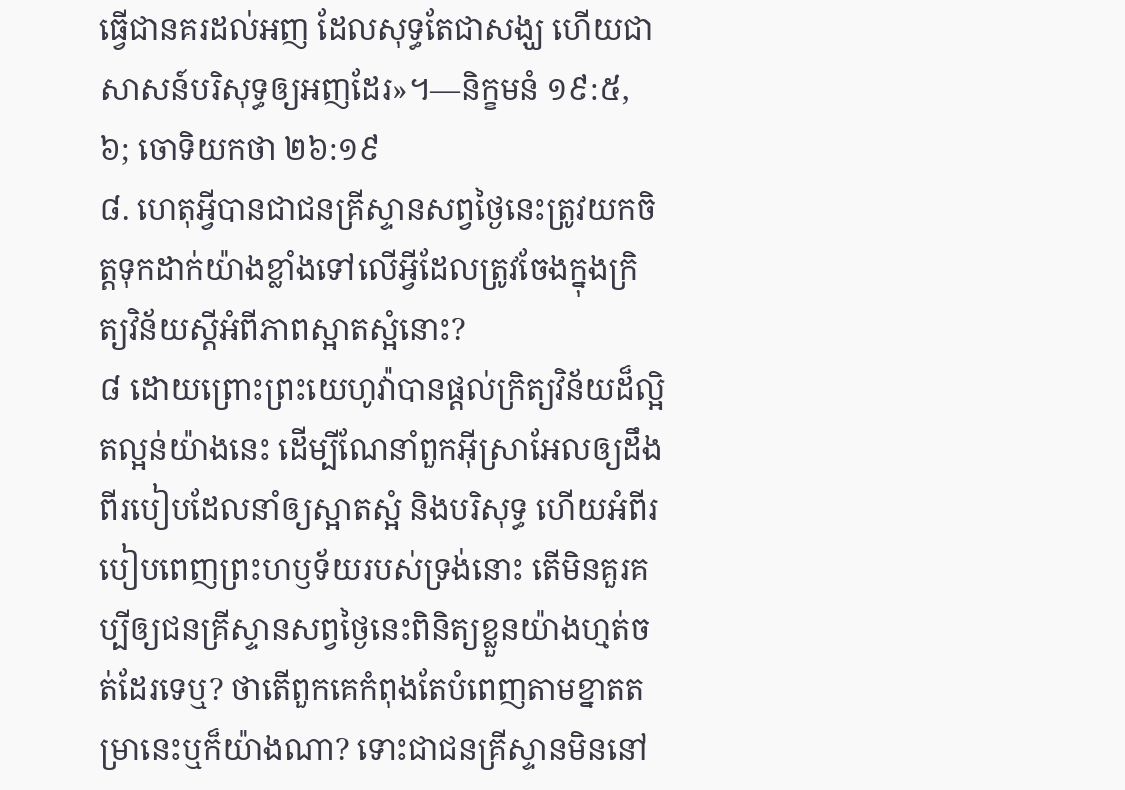ធ្វើជានគរដល់អញ ដែលសុទ្ធតែជាសង្ឃ ហើយជាសាសន៍បរិសុទ្ធឲ្យអញដែរ»។—និក្ខមនំ ១៩:៥, ៦; ចោទិយកថា ២៦:១៩
៨. ហេតុអ្វីបានជាជនគ្រីស្ទានសព្វថ្ងៃនេះត្រូវយកចិត្តទុកដាក់យ៉ាងខ្លាំងទៅលើអ្វីដែលត្រូវចែងក្នុងក្រិត្យវិន័យស្តីអំពីភាពស្អាតស្អំនោះ?
៨ ដោយព្រោះព្រះយេហូវ៉ាបានផ្ដល់ក្រិត្យវិន័យដ៏ល្អិតល្អន់យ៉ាងនេះ ដើម្បីណែនាំពួកអ៊ីស្រាអែលឲ្យដឹងពីរបៀបដែលនាំឲ្យស្អាតស្អំ និងបរិសុទ្ធ ហើយអំពីរបៀបពេញព្រះហឫទ័យរបស់ទ្រង់នោះ តើមិនគួរគប្បីឲ្យជនគ្រីស្ទានសព្វថ្ងៃនេះពិនិត្យខ្លួនយ៉ាងហ្មត់ចត់ដែរទេឬ? ថាតើពួកគេកំពុងតែបំពេញតាមខ្នាតតម្រានេះឬក៏យ៉ាងណា? ទោះជាជនគ្រីស្ទានមិននៅ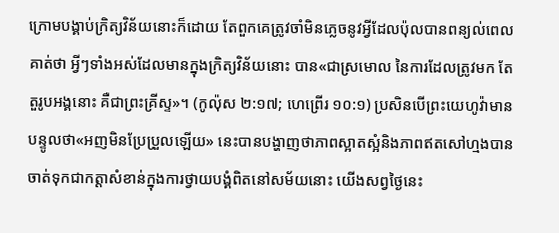ក្រោមបង្គាប់ក្រិត្យវិន័យនោះក៏ដោយ តែពួកគេត្រូវចាំមិនភ្លេចនូវអ្វីដែលប៉ុលបានពន្យល់ពេលគាត់ថា អ្វីៗទាំងអស់ដែលមានក្នុងក្រិត្យវិន័យនោះ បាន«ជាស្រមោល នៃការដែលត្រូវមក តែតួរូបអង្គនោះ គឺជាព្រះគ្រីស្ទ»។ (កូល៉ុស ២:១៧; ហេព្រើរ ១០:១) ប្រសិនបើព្រះយេហូវ៉ាមានបន្ទូលថា«អញមិនប្រែប្រួលឡើយ» នេះបានបង្ហាញថាភាពស្អាតស្អំនិងភាពឥតសៅហ្មងបានចាត់ទុកជាកត្ដាសំខាន់ក្នុងការថ្វាយបង្គំពិតនៅសម័យនោះ យើងសព្វថ្ងៃនេះ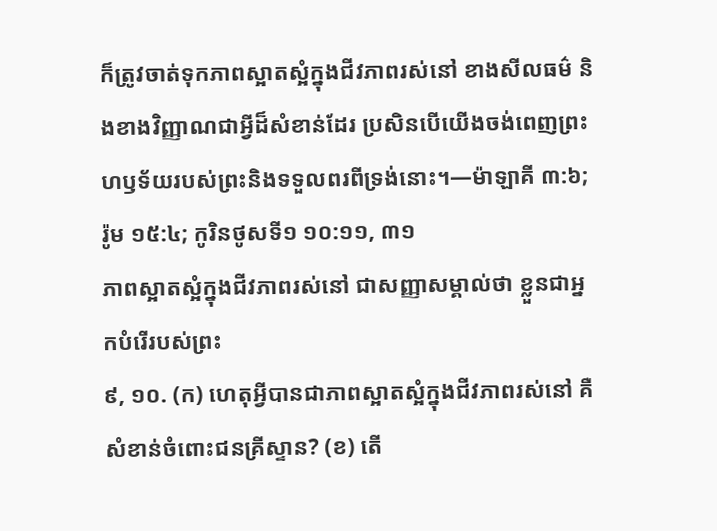ក៏ត្រូវចាត់ទុកភាពស្អាតស្អំក្នុងជីវភាពរស់នៅ ខាងសីលធម៌ និងខាងវិញ្ញាណជាអ្វីដ៏សំខាន់ដែរ ប្រសិនបើយើងចង់ពេញព្រះហឫទ័យរបស់ព្រះនិងទទួលពរពីទ្រង់នោះ។—ម៉ាឡាគី ៣:៦; រ៉ូម ១៥:៤; កូរិនថូសទី១ ១០:១១, ៣១
ភាពស្អាតស្អំក្នុងជីវភាពរស់នៅ ជាសញ្ញាសម្គាល់ថា ខ្លួនជាអ្នកបំរើរបស់ព្រះ
៩, ១០. (ក) ហេតុអ្វីបានជាភាពស្អាតស្អំក្នុងជីវភាពរស់នៅ គឺសំខាន់ចំពោះជនគ្រីស្ទាន? (ខ) តើ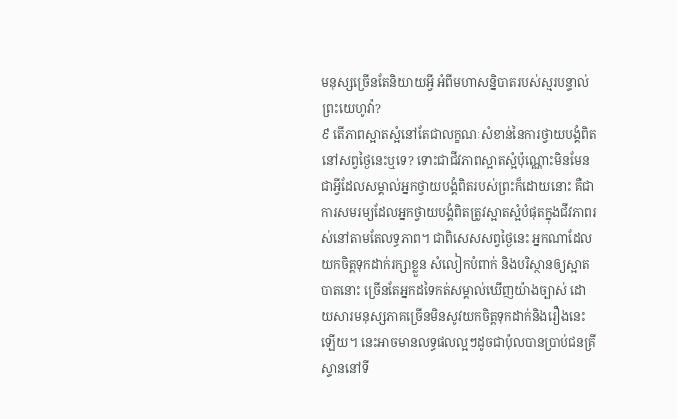មនុស្សច្រើនតែនិយាយអ្វី អំពីមហាសន្និបាតរបស់ស្មរបន្ទាល់ព្រះយេហូវ៉ា?
៩ តើភាពស្អាតស្អំនៅតែជាលក្ខណៈសំខាន់នៃការថ្វាយបង្គំពិតនៅសព្វថ្ងៃនេះឬទេ? ទោះជាជីវភាពស្អាតស្អំប៉ុណ្ណោះមិនមែនជាអ្វីដែលសម្គាល់អ្នកថ្វាយបង្គំពិតរបស់ព្រះក៏ដោយនោះ គឺជាការសមរម្យដែលអ្នកថ្វាយបង្គំពិតត្រូវស្អាតស្អំបំផុតក្នុងជីវភាពរស់នៅតាមតែលទ្ធភាព។ ជាពិសេសសព្វថ្ងៃនេះ អ្នកណាដែលយកចិត្តទុកដាក់រក្សាខ្លួន សំលៀកបំពាក់ និងបរិស្ថានឲ្យស្អាតបាតនោះ ច្រើនតែអ្នកដទៃកត់សម្គាល់ឃើញយ៉ាងច្បាស់ ដោយសារមនុស្សភាគច្រើនមិនសូវយកចិត្តទុកដាក់និងរឿងនេះឡើយ។ នេះអាចមានលទ្ធផលល្អៗដូចជាប៉ុលបានប្រាប់ជនគ្រីស្ទាននៅទី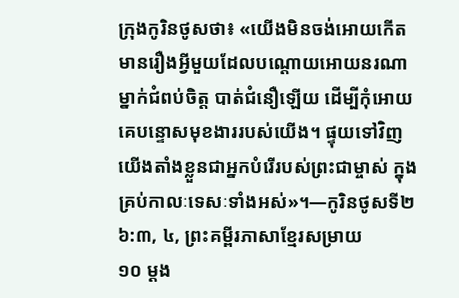ក្រុងកូរិនថូសថា៖ «យើងមិនចង់អោយកើតមានរឿងអ្វីមួយដែលបណ្ដោយអោយនរណាម្នាក់ជំពប់ចិត្ត បាត់ជំនឿឡើយ ដើម្បីកុំអោយគេបន្ទោសមុខងាររបស់យើង។ ផ្ទុយទៅវិញ យើងតាំងខ្លួនជាអ្នកបំរើរបស់ព្រះជាម្ចាស់ ក្នុងគ្រប់កាលៈទេសៈទាំងអស់»។—កូរិនថូសទី២ ៦:៣, ៤, ព្រះគម្ពីរភាសាខ្មែរសម្រាយ
១០ ម្ដង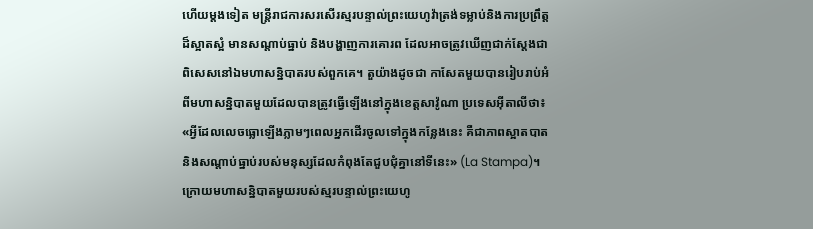ហើយម្ដងទៀត មន្ត្រីរាជការសរសើរស្មរបន្ទាល់ព្រះយេហូវ៉ាត្រង់ទម្លាប់និងការប្រព្រឹត្តដ៏ស្អាតស្អំ មានសណ្ដាប់ធ្នាប់ និងបង្ហាញការគោរព ដែលអាចត្រូវឃើញជាក់ស្តែងជាពិសេសនៅឯមហាសន្និបាតរបស់ពួកគេ។ តួយ៉ាងដូចជា កាសែតមួយបានរៀបរាប់អំពីមហាសន្និបាតមួយដែលបានត្រូវធ្វើឡើងនៅក្នុងខេត្តសាវ៉ូណា ប្រទេសអ៊ីតាលីថា៖ «អ្វីដែលលេចធ្លោឡើងភ្លាមៗពេលអ្នកដើរចូលទៅក្នុងកន្លែងនេះ គឺជាភាពស្អាតបាតនិងសណ្ដាប់ធ្នាប់របស់មនុស្សដែលកំពុងតែជួបជុំគ្នានៅទីនេះ» (La Stampa)។ ក្រោយមហាសន្និបាតមួយរបស់ស្មរបន្ទាល់ព្រះយេហូ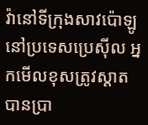វ៉ានៅទីក្រុងសាវប៉ោឡូ នៅប្រទេសប្រេស៊ីល អ្នកមើលខុសត្រូវស្ដាតបានប្រា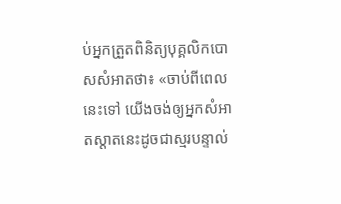ប់អ្នកត្រួតពិនិត្យបុគ្គលិកបោសសំអាតថា៖ «ចាប់ពីពេលនេះទៅ យើងចង់ឲ្យអ្នកសំអាតស្ដាតនេះដូចជាស្មរបន្ទាល់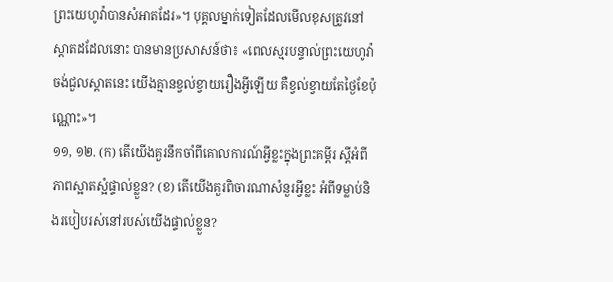ព្រះយេហូវ៉ាបានសំអាតដែរ»។ បុគ្គលម្នាក់ទៀតដែលមើលខុសត្រូវនៅស្ដាតដដែលនោះ បានមានប្រសាសន៍ថា៖ «ពេលស្មរបន្ទាល់ព្រះយេហូវ៉ាចង់ជួលស្ដាតនេះ យើងគ្មានខ្វល់ខ្វាយរឿងអ្វីឡើយ គឺខ្វល់ខ្វាយតែថ្ងៃខែប៉ុណ្ណោះ»។
១១, ១២. (ក) តើយើងគួរនឹកចាំពីគោលការណ៍អ្វីខ្លះក្នុងព្រះគម្ពីរ ស្តីអំពីភាពស្អាតស្អំផ្ទាល់ខ្លួន? (ខ) តើយើងគួរពិចារណាសំនួរអ្វីខ្លះ អំពីទម្លាប់និងរបៀបរស់នៅរបស់យើងផ្ទាល់ខ្លួន?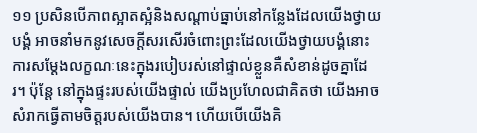១១ ប្រសិនបើភាពស្អាតស្អំនិងសណ្ដាប់ធ្នាប់នៅកន្លែងដែលយើងថ្វាយបង្គំ អាចនាំមកនូវសេចក្ដីសរសើរចំពោះព្រះដែលយើងថ្វាយបង្គំនោះ ការសម្ដែងលក្ខណៈនេះក្នុងរបៀបរស់នៅផ្ទាល់ខ្លួនគឺសំខាន់ដូចគ្នាដែរ។ ប៉ុន្តែ នៅក្នុងផ្ទះរបស់យើងផ្ទាល់ យើងប្រហែលជាគិតថា យើងអាចសំរាកធ្វើតាមចិត្តរបស់យើងបាន។ ហើយបើយើងគិ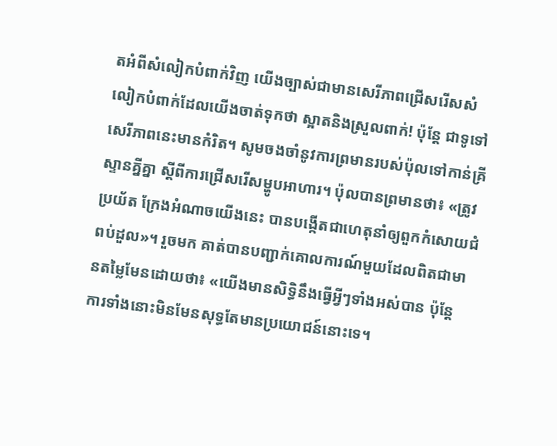តអំពីសំលៀកបំពាក់វិញ យើងច្បាស់ជាមានសេរីភាពជ្រើសរើសសំលៀកបំពាក់ដែលយើងចាត់ទុកថា ស្អាតនិងស្រួលពាក់! ប៉ុន្តែ ជាទូទៅ សេរីភាពនេះមានកំរិត។ សូមចងចាំនូវការព្រមានរបស់ប៉ុលទៅកាន់គ្រីស្ទានគ្នីគ្នា ស្តីពីការជ្រើសរើសម្ហូបអាហារ។ ប៉ុលបានព្រមានថា៖ «ត្រូវប្រយ័ត ក្រែងអំណាចយើងនេះ បានបង្កើតជាហេតុនាំឲ្យពួកកំសោយជំពប់ដួល»។ រួចមក គាត់បានបញ្ជាក់គោលការណ៍មួយដែលពិតជាមានតម្លៃមែនដោយថា៖ «យើងមានសិទ្ធិនឹងធ្វើអ្វីៗទាំងអស់បាន ប៉ុន្តែ ការទាំងនោះមិនមែនសុទ្ធតែមានប្រយោជន៍នោះទេ។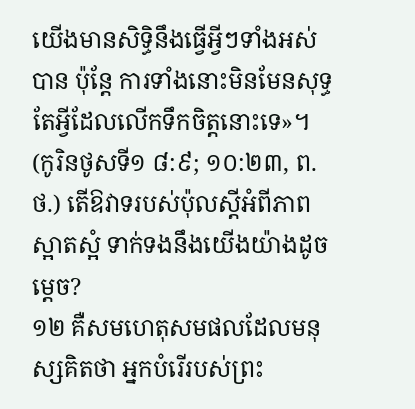យើងមានសិទ្ធិនឹងធ្វើអ្វីៗទាំងអស់បាន ប៉ុន្តែ ការទាំងនោះមិនមែនសុទ្ធតែអ្វីដែលលើកទឹកចិត្តនោះទេ»។ (កូរិនថូសទី១ ៨:៩; ១០:២៣, ព.ថ.) តើឱវាទរបស់ប៉ុលស្តីអំពីភាពស្អាតស្អំ ទាក់ទងនឹងយើងយ៉ាងដូចម្ដេច?
១២ គឺសមហេតុសមផលដែលមនុស្សគិតថា អ្នកបំរើរបស់ព្រះ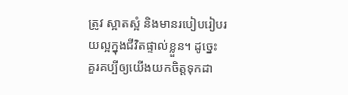ត្រូវ ស្អាតស្អំ និងមានរបៀបរៀបរយល្អក្នុងជីវិតផ្ទាល់ខ្លួន។ ដូច្នេះ គួរគប្បីឲ្យយើងយកចិត្តទុកដា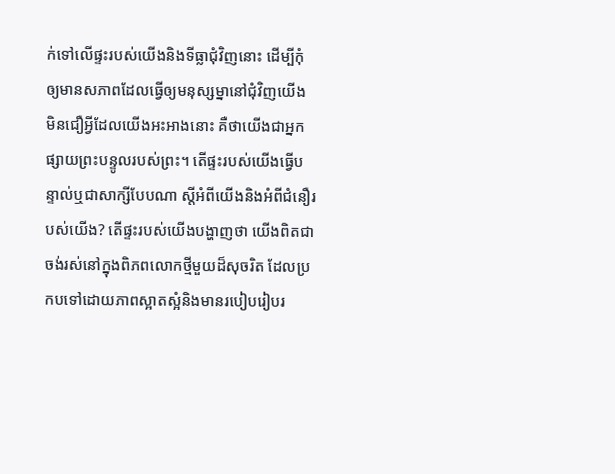ក់ទៅលើផ្ទះរបស់យើងនិងទីធ្លាជុំវិញនោះ ដើម្បីកុំឲ្យមានសភាពដែលធ្វើឲ្យមនុស្សម្នានៅជុំវិញយើង មិនជឿអ្វីដែលយើងអះអាងនោះ គឺថាយើងជាអ្នកផ្សាយព្រះបន្ទូលរបស់ព្រះ។ តើផ្ទះរបស់យើងធ្វើបន្ទាល់ឬជាសាក្សីបែបណា ស្តីអំពីយើងនិងអំពីជំនឿរបស់យើង? តើផ្ទះរបស់យើងបង្ហាញថា យើងពិតជាចង់រស់នៅក្នុងពិភពលោកថ្មីមួយដ៏សុចរិត ដែលប្រកបទៅដោយភាពស្អាតស្អំនិងមានរបៀបរៀបរ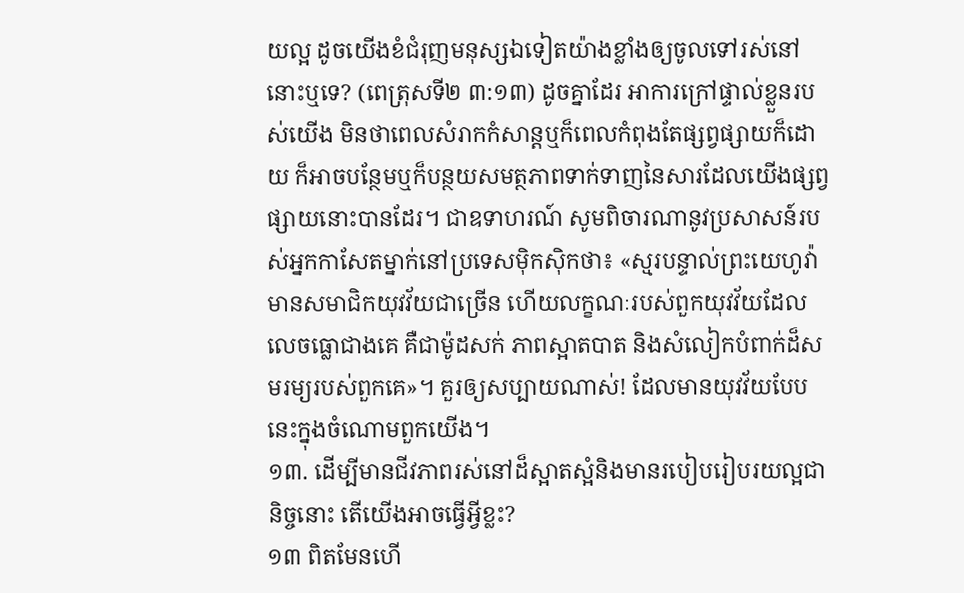យល្អ ដូចយើងខំជំរុញមនុស្សឯទៀតយ៉ាងខ្លាំងឲ្យចូលទៅរស់នៅនោះឬទេ? (ពេត្រុសទី២ ៣:១៣) ដូចគ្នាដែរ អាការក្រៅផ្ទាល់ខ្លួនរបស់យើង មិនថាពេលសំរាកកំសាន្តឬក៏ពេលកំពុងតែផ្សព្វផ្សាយក៏ដោយ ក៏អាចបន្ថែមឬក៏បន្ថយសមត្ថភាពទាក់ទាញនៃសារដែលយើងផ្សព្វផ្សាយនោះបានដែរ។ ជាឧទាហរណ៍ សូមពិចារណានូវប្រសាសន៍របស់អ្នកកាសែតម្នាក់នៅប្រទេសម៉ិកស៊ិកថា៖ «ស្មរបន្ទាល់ព្រះយេហូវ៉ាមានសមាជិកយុវវ័យជាច្រើន ហើយលក្ខណៈរបស់ពួកយុវវ័យដែលលេចធ្លោជាងគេ គឺជាម៉ូដសក់ ភាពស្អាតបាត និងសំលៀកបំពាក់ដ៏សមរម្យរបស់ពួកគេ»។ គួរឲ្យសប្បាយណាស់! ដែលមានយុវវ័យបែបនេះក្នុងចំណោមពួកយើង។
១៣. ដើម្បីមានជីវភាពរស់នៅដ៏ស្អាតស្អំនិងមានរបៀបរៀបរយល្អជានិច្ចនោះ តើយើងអាចធ្វើអ្វីខ្លះ?
១៣ ពិតមែនហើ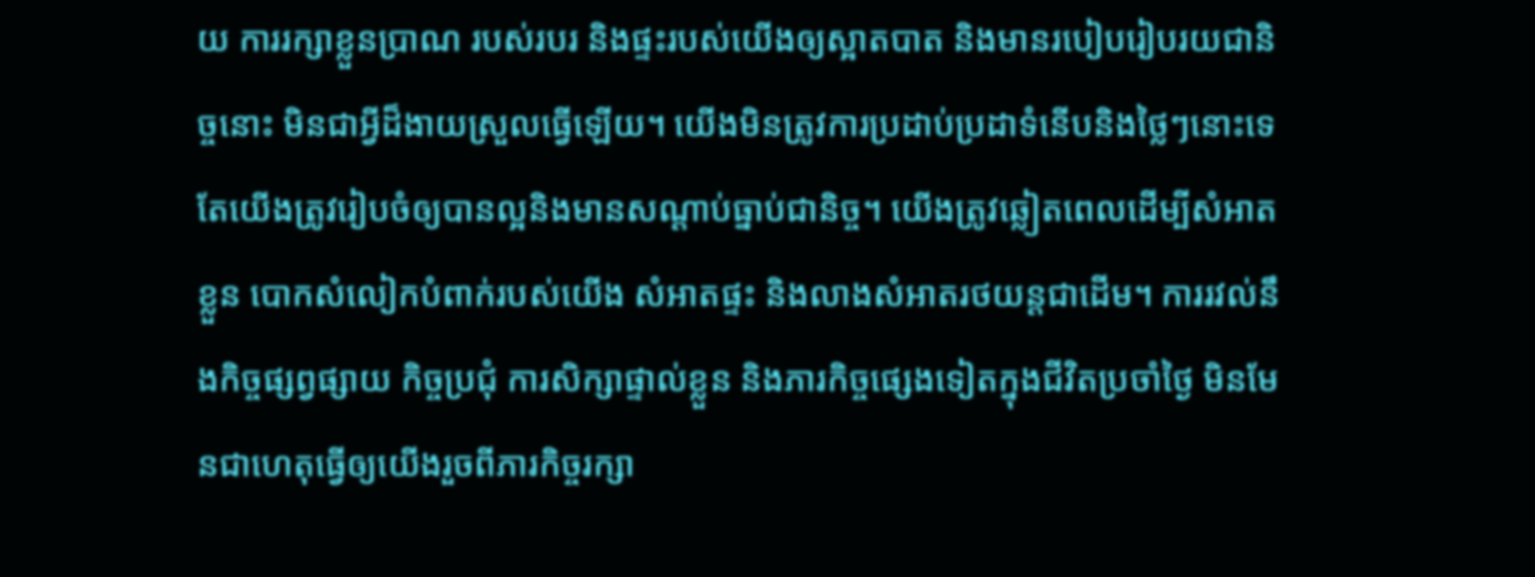យ ការរក្សាខ្លួនប្រាណ របស់របរ និងផ្ទះរបស់យើងឲ្យស្អាតបាត និងមានរបៀបរៀបរយជានិច្ចនោះ មិនជាអ្វីដ៏ងាយស្រួលធ្វើឡើយ។ យើងមិនត្រូវការប្រដាប់ប្រដាទំនើបនិងថ្លៃៗនោះទេ តែយើងត្រូវរៀបចំឲ្យបានល្អនិងមានសណ្ដាប់ធ្នាប់ជានិច្ច។ យើងត្រូវឆ្លៀតពេលដើម្បីសំអាតខ្លួន បោកសំលៀកបំពាក់របស់យើង សំអាតផ្ទះ និងលាងសំអាតរថយន្តជាដើម។ ការរវល់នឹងកិច្ចផ្សព្វផ្សាយ កិច្ចប្រជុំ ការសិក្សាផ្ទាល់ខ្លួន និងភារកិច្ចផ្សេងទៀតក្នុងជីវិតប្រចាំថ្ងៃ មិនមែនជាហេតុធ្វើឲ្យយើងរួចពីភារកិច្ចរក្សា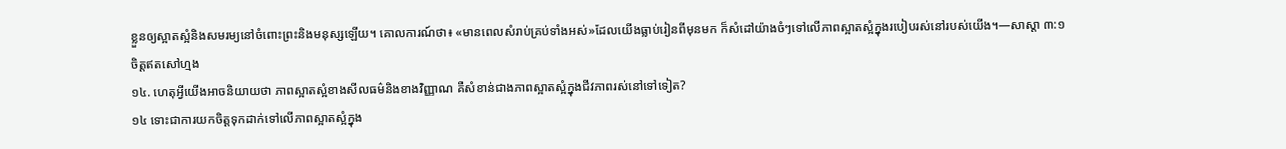ខ្លួនឲ្យស្អាតស្អំនិងសមរម្យនៅចំពោះព្រះនិងមនុស្សឡើយ។ គោលការណ៍ថា៖ «មានពេលសំរាប់គ្រប់ទាំងអស់»ដែលយើងធ្លាប់រៀនពីមុនមក ក៏សំដៅយ៉ាងចំៗទៅលើភាពស្អាតស្អំក្នុងរបៀបរស់នៅរបស់យើង។—សាស្ដា ៣:១
ចិត្តឥតសៅហ្មង
១៤. ហេតុអ្វីយើងអាចនិយាយថា ភាពស្អាតស្អំខាងសីលធម៌និងខាងវិញ្ញាណ គឺសំខាន់ជាងភាពស្អាតស្អំក្នុងជីវភាពរស់នៅទៅទៀត?
១៤ ទោះជាការយកចិត្តទុកដាក់ទៅលើភាពស្អាតស្អំក្នុង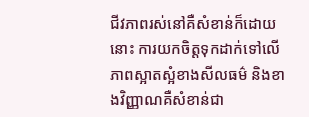ជីវភាពរស់នៅគឺសំខាន់ក៏ដោយនោះ ការយកចិត្តទុកដាក់ទៅលើភាពស្អាតស្អំខាងសីលធម៌ និងខាងវិញ្ញាណគឺសំខាន់ជា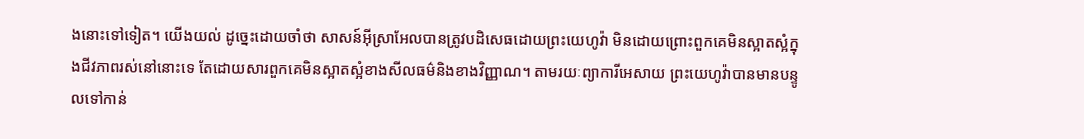ងនោះទៅទៀត។ យើងយល់ ដូច្នេះដោយចាំថា សាសន៍អ៊ីស្រាអែលបានត្រូវបដិសេធដោយព្រះយេហូវ៉ា មិនដោយព្រោះពួកគេមិនស្អាតស្អំក្នុងជីវភាពរស់នៅនោះទេ តែដោយសារពួកគេមិនស្អាតស្អំខាងសីលធម៌និងខាងវិញ្ញាណ។ តាមរយៈព្យាការីអេសាយ ព្រះយេហូវ៉ាបានមានបន្ទូលទៅកាន់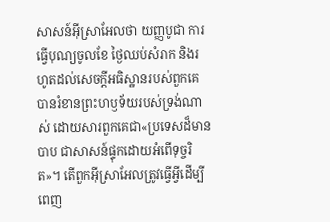សាសន៍អ៊ីស្រាអែលថា យញ្ញបូជា ការធ្វើបុណ្យចូលខែ ថ្ងៃឈប់សំរាក និងរហូតដល់សេចក្ដីអធិស្ឋានរបស់ពួកគេ បានរំខានព្រះហឫទ័យរបស់ទ្រង់ណាស់ ដោយសារពួកគេជា«ប្រទេសដ៏មានបាប ជាសាសន៍ផ្ទុកដោយអំពើទុច្ចរិត»។ តើពួកអ៊ីស្រាអែលត្រូវធ្វើអ្វីដើម្បីពេញ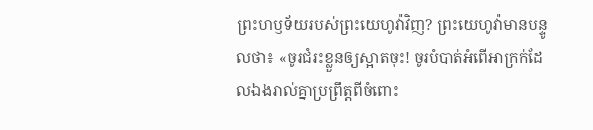ព្រះហឫទ័យរបស់ព្រះយេហូវ៉ាវិញ? ព្រះយេហូវ៉ាមានបន្ទូលថា៖ «ចូរជំរះខ្លួនឲ្យស្អាតចុះ! ចូរបំបាត់អំពើអាក្រក់ដែលឯងរាល់គ្នាប្រព្រឹត្តពីចំពោះ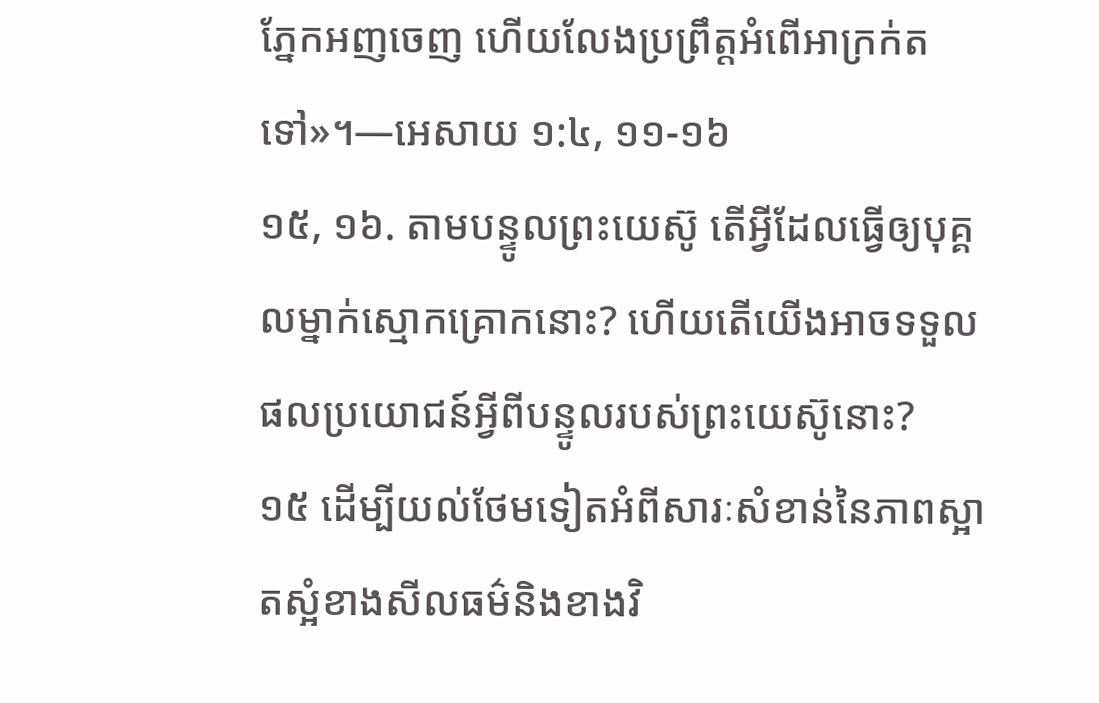ភ្នែកអញចេញ ហើយលែងប្រព្រឹត្តអំពើអាក្រក់តទៅ»។—អេសាយ ១:៤, ១១-១៦
១៥, ១៦. តាមបន្ទូលព្រះយេស៊ូ តើអ្វីដែលធ្វើឲ្យបុគ្គលម្នាក់ស្មោកគ្រោកនោះ? ហើយតើយើងអាចទទួលផលប្រយោជន៍អ្វីពីបន្ទូលរបស់ព្រះយេស៊ូនោះ?
១៥ ដើម្បីយល់ថែមទៀតអំពីសារៈសំខាន់នៃភាពស្អាតស្អំខាងសីលធម៌និងខាងវិ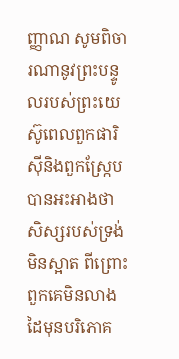ញ្ញាណ សូមពិចារណានូវព្រះបន្ទូលរបស់ព្រះយេស៊ូពេលពួកផារិស៊ីនិងពួកស្ក្រែបបានអះអាងថា សិស្សរបស់ទ្រង់មិនស្អាត ពីព្រោះពួកគេមិនលាងដៃមុនបរិភោគ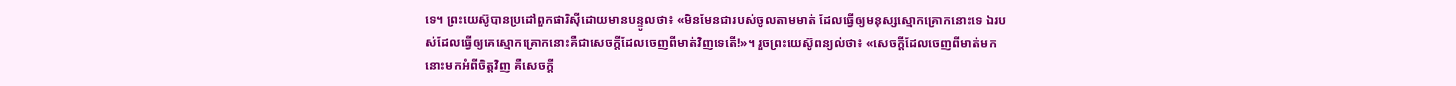ទេ។ ព្រះយេស៊ូបានប្រដៅពួកផារិស៊ីដោយមានបន្ទូលថា៖ «មិនមែនជារបស់ចូលតាមមាត់ ដែលធ្វើឲ្យមនុស្សស្មោកគ្រោកនោះទេ ឯរបស់ដែលធ្វើឲ្យគេស្មោកគ្រោកនោះគឺជាសេចក្ដីដែលចេញពីមាត់វិញទេតើ!»។ រួចព្រះយេស៊ូពន្យល់ថា៖ «សេចក្ដីដែលចេញពីមាត់មក នោះមកអំពីចិត្តវិញ គឺសេចក្ដី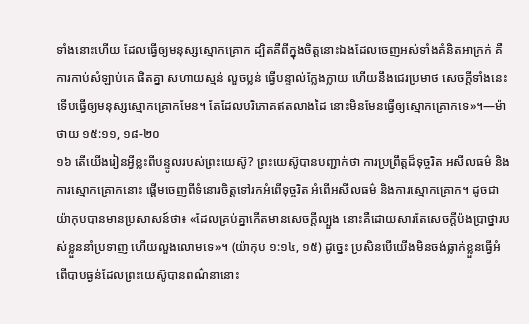ទាំងនោះហើយ ដែលធ្វើឲ្យមនុស្សស្មោកគ្រោក ដ្បិតគឺពីក្នុងចិត្តនោះឯងដែលចេញអស់ទាំងគំនិតអាក្រក់ គឺការកាប់សំឡាប់គេ ផិតគ្នា សហាយស្មន់ លួចប្លន់ ធ្វើបន្ទាល់ក្លែងក្លាយ ហើយនឹងជេរប្រមាថ សេចក្ដីទាំងនេះទើបធ្វើឲ្យមនុស្សស្មោកគ្រោកមែន។ តែដែលបរិភោគឥតលាងដៃ នោះមិនមែនធ្វើឲ្យស្មោកគ្រោកទេ»។—ម៉ាថាយ ១៥:១១, ១៨-២០
១៦ តើយើងរៀនអ្វីខ្លះពីបន្ទូលរបស់ព្រះយេស៊ូ? ព្រះយេស៊ូបានបញ្ជាក់ថា ការប្រព្រឹត្តដ៏ទុច្ចរិត អសីលធម៌ និងការស្មោកគ្រោកនោះ ផ្ដើមចេញពីទំនោរចិត្តទៅរកអំពើទុច្ចរិត អំពើអសីលធម៌ និងការស្មោកគ្រោក។ ដូចជាយ៉ាកុបបានមានប្រសាសន៍ថា៖ «ដែលគ្រប់គ្នាកើតមានសេចក្ដីល្បួង នោះគឺដោយសារតែសេចក្ដីប៉ងប្រាថ្នារបស់ខ្លួននាំប្រទាញ ហើយលួងលោមទេ»។ (យ៉ាកុប ១:១៤, ១៥) ដូច្នេះ ប្រសិនបើយើងមិនចង់ធ្លាក់ខ្លួនធ្វើអំពើបាបធ្ងន់ដែលព្រះយេស៊ូបានពណ៌នានោះ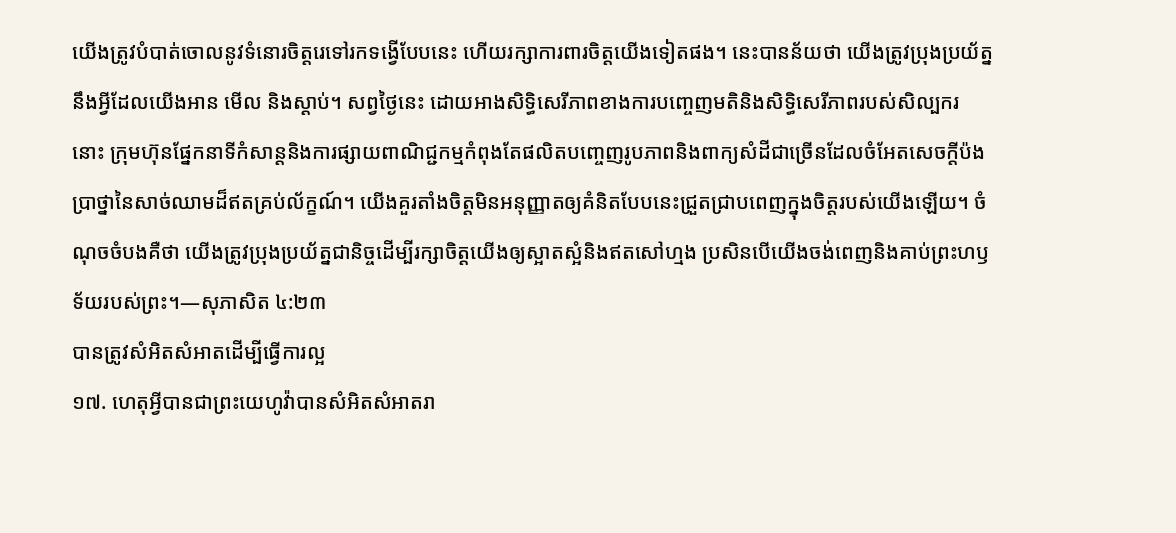យើងត្រូវបំបាត់ចោលនូវទំនោរចិត្តរេទៅរកទង្វើបែបនេះ ហើយរក្សាការពារចិត្តយើងទៀតផង។ នេះបានន័យថា យើងត្រូវប្រុងប្រយ័ត្ននឹងអ្វីដែលយើងអាន មើល និងស្ដាប់។ សព្វថ្ងៃនេះ ដោយអាងសិទ្ធិសេរីភាពខាងការបញ្ចេញមតិនិងសិទ្ធិសេរីភាពរបស់សិល្បករ នោះ ក្រុមហ៊ុនផ្នែកនាទីកំសាន្តនិងការផ្សាយពាណិជ្ជកម្មកំពុងតែផលិតបញ្ចេញរូបភាពនិងពាក្យសំដីជាច្រើនដែលចំអែតសេចក្ដីប៉ងប្រាថ្នានៃសាច់ឈាមដ៏ឥតគ្រប់ល័ក្ខណ៍។ យើងគួរតាំងចិត្តមិនអនុញ្ញាតឲ្យគំនិតបែបនេះជ្រួតជ្រាបពេញក្នុងចិត្តរបស់យើងឡើយ។ ចំណុចចំបងគឺថា យើងត្រូវប្រុងប្រយ័ត្នជានិច្ចដើម្បីរក្សាចិត្តយើងឲ្យស្អាតស្អំនិងឥតសៅហ្មង ប្រសិនបើយើងចង់ពេញនិងគាប់ព្រះហឫទ័យរបស់ព្រះ។—សុភាសិត ៤:២៣
បានត្រូវសំអិតសំអាតដើម្បីធ្វើការល្អ
១៧. ហេតុអ្វីបានជាព្រះយេហូវ៉ាបានសំអិតសំអាតរា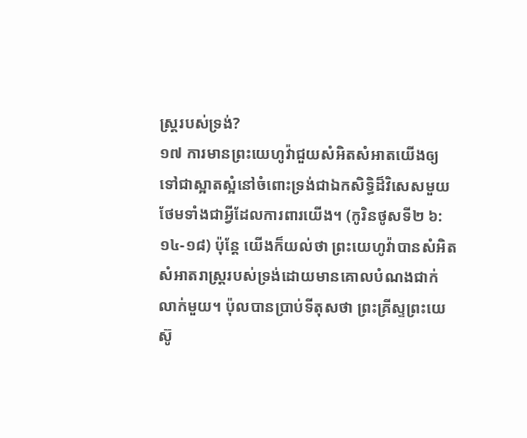ស្ត្ររបស់ទ្រង់?
១៧ ការមានព្រះយេហូវ៉ាជួយសំអិតសំអាតយើងឲ្យទៅជាស្អាតស្អំនៅចំពោះទ្រង់ជាឯកសិទ្ធិដ៏វិសេសមួយ ថែមទាំងជាអ្វីដែលការពារយើង។ (កូរិនថូសទី២ ៦:១៤-១៨) ប៉ុន្តែ យើងក៏យល់ថា ព្រះយេហូវ៉ាបានសំអិតសំអាតរាស្ត្ររបស់ទ្រង់ដោយមានគោលបំណងជាក់លាក់មួយ។ ប៉ុលបានប្រាប់ទីតុសថា ព្រះគ្រីស្ទព្រះយេស៊ូ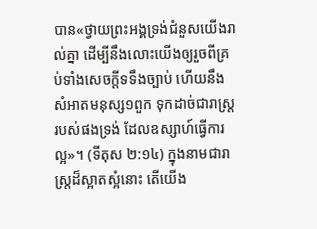បាន«ថ្វាយព្រះអង្គទ្រង់ជំនួសយើងរាល់គ្នា ដើម្បីនឹងលោះយើងឲ្យរួចពីគ្រប់ទាំងសេចក្ដីទទឹងច្បាប់ ហើយនឹងសំអាតមនុស្ស១ពួក ទុកដាច់ជារាស្ត្ររបស់ផងទ្រង់ ដែលឧស្សាហ៍ធ្វើការល្អ»។ (ទីតុស ២:១៤) ក្នុងនាមជារាស្ត្រដ៏ស្អាតស្អំនោះ តើយើង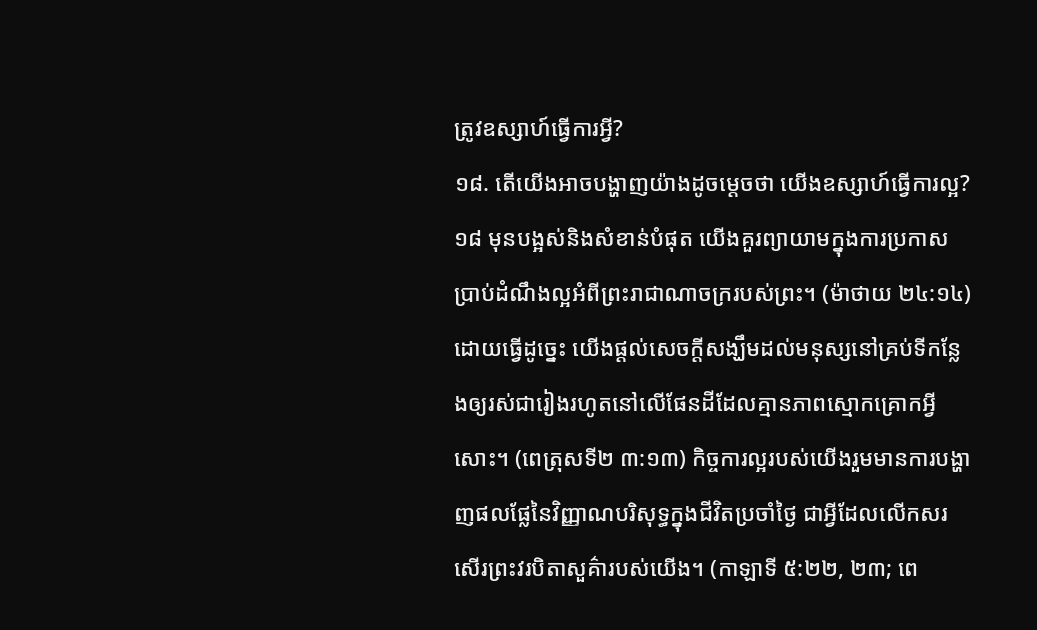ត្រូវឧស្សាហ៍ធ្វើការអ្វី?
១៨. តើយើងអាចបង្ហាញយ៉ាងដូចម្ដេចថា យើងឧស្សាហ៍ធ្វើការល្អ?
១៨ មុនបង្អស់និងសំខាន់បំផុត យើងគួរព្យាយាមក្នុងការប្រកាសប្រាប់ដំណឹងល្អអំពីព្រះរាជាណាចក្ររបស់ព្រះ។ (ម៉ាថាយ ២៤:១៤) ដោយធ្វើដូច្នេះ យើងផ្ដល់សេចក្ដីសង្ឃឹមដល់មនុស្សនៅគ្រប់ទីកន្លែងឲ្យរស់ជារៀងរហូតនៅលើផែនដីដែលគ្មានភាពស្មោកគ្រោកអ្វីសោះ។ (ពេត្រុសទី២ ៣:១៣) កិច្ចការល្អរបស់យើងរួមមានការបង្ហាញផលផ្លែនៃវិញ្ញាណបរិសុទ្ធក្នុងជីវិតប្រចាំថ្ងៃ ជាអ្វីដែលលើកសរសើរព្រះវរបិតាសួគ៌ារបស់យើង។ (កាឡាទី ៥:២២, ២៣; ពេ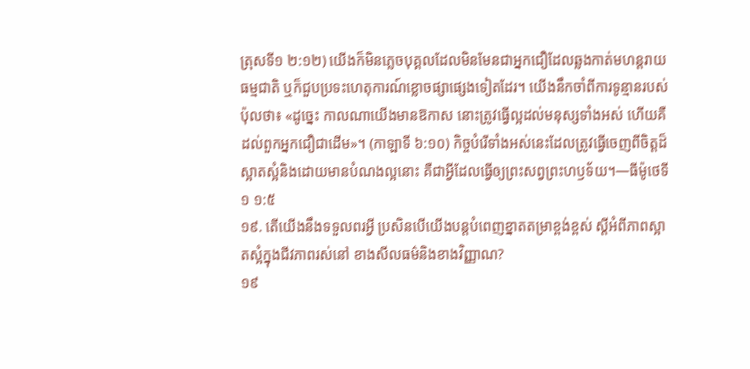ត្រុសទី១ ២:១២) យើងក៏មិនភ្លេចបុគ្គលដែលមិនមែនជាអ្នកជឿដែលឆ្លងកាត់មហន្តរាយធម្មជាតិ ឬក៏ជួបប្រទះហេតុការណ៍ខ្លោចផ្សាផ្សេងទៀតដែរ។ យើងនឹកចាំពីការទូន្មានរបស់ប៉ុលថា៖ «ដូច្នេះ កាលណាយើងមានឱកាស នោះត្រូវធ្វើល្អដល់មនុស្សទាំងអស់ ហើយគឺដល់ពួកអ្នកជឿជាដើម»។ (កាឡាទី ៦:១០) កិច្ចបំរើទាំងអស់នេះដែលត្រូវធ្វើចេញពីចិត្តដ៏ស្អាតស្អំនិងដោយមានបំណងល្អនោះ គឺជាអ្វីដែលធ្វើឲ្យព្រះសព្វព្រះហឫទ័យ។—ធីម៉ូថេទី១ ១:៥
១៩. តើយើងនឹងទទួលពរអ្វី ប្រសិនបើយើងបន្តបំពេញខ្នាតតម្រាខ្ពង់ខ្ពស់ ស្តីអំពីភាពស្អាតស្អំក្នុងជីវភាពរស់នៅ ខាងសីលធម៌និងខាងវិញ្ញាណ?
១៩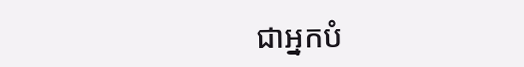ជាអ្នកបំ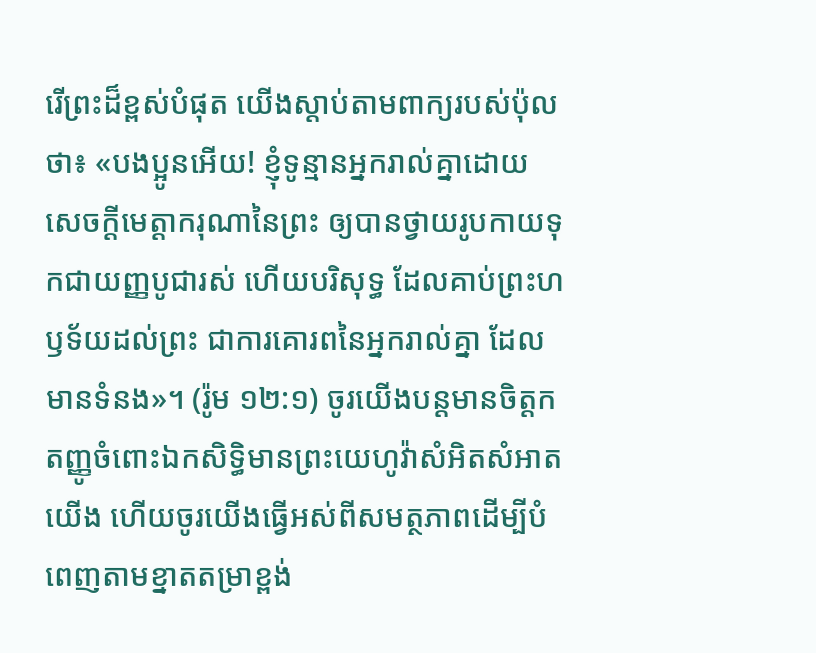រើព្រះដ៏ខ្ពស់បំផុត យើងស្ដាប់តាមពាក្យរបស់ប៉ុលថា៖ «បងប្អូនអើយ! ខ្ញុំទូន្មានអ្នករាល់គ្នាដោយសេចក្ដីមេត្ដាករុណានៃព្រះ ឲ្យបានថ្វាយរូបកាយទុកជាយញ្ញបូជារស់ ហើយបរិសុទ្ធ ដែលគាប់ព្រះហឫទ័យដល់ព្រះ ជាការគោរពនៃអ្នករាល់គ្នា ដែលមានទំនង»។ (រ៉ូម ១២:១) ចូរយើងបន្តមានចិត្តកតញ្ញូចំពោះឯកសិទ្ធិមានព្រះយេហូវ៉ាសំអិតសំអាតយើង ហើយចូរយើងធ្វើអស់ពីសមត្ថភាពដើម្បីបំពេញតាមខ្នាតតម្រាខ្ពង់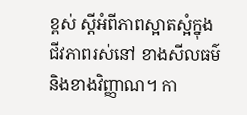ខ្ពស់ ស្តីអំពីភាពស្អាតស្អំក្នុងជីវភាពរស់នៅ ខាងសីលធម៌ និងខាងវិញ្ញាណ។ កា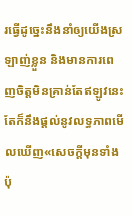រធ្វើដូច្នេះនឹងនាំឲ្យយើងស្រឡាញ់ខ្លួន និងមានការពេញចិត្តមិនគ្រាន់តែឥឡូវនេះ តែក៏នឹងផ្ដល់នូវលទ្ធភាពមើលឃើញ«សេចក្ដីមុនទាំងប៉ុ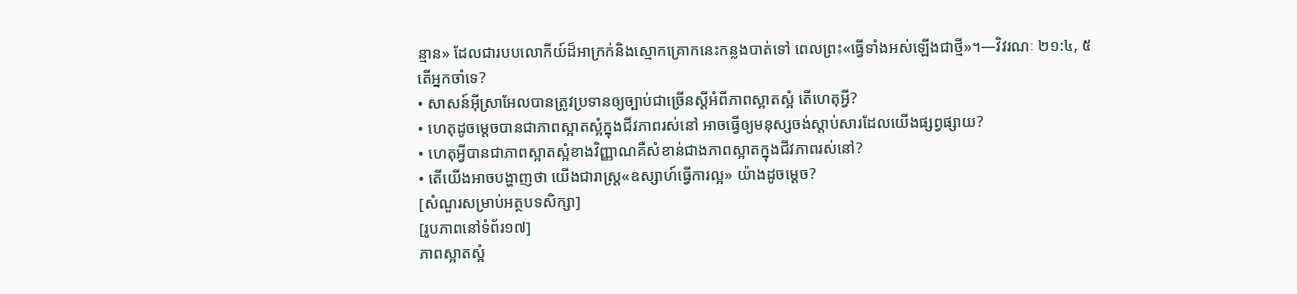ន្មាន» ដែលជារបបលោកីយ៍ដ៏អាក្រក់និងស្មោកគ្រោកនេះកន្លងបាត់ទៅ ពេលព្រះ«ធ្វើទាំងអស់ឡើងជាថ្មី»។—វិវរណៈ ២១:៤, ៥
តើអ្នកចាំទេ?
• សាសន៍អ៊ីស្រាអែលបានត្រូវប្រទានឲ្យច្បាប់ជាច្រើនស្តីអំពីភាពស្អាតស្អំ តើហេតុអ្វី?
• ហេតុដូចម្ដេចបានជាភាពស្អាតស្អំក្នុងជីវភាពរស់នៅ អាចធ្វើឲ្យមនុស្សចង់ស្ដាប់សារដែលយើងផ្សព្វផ្សាយ?
• ហេតុអ្វីបានជាភាពស្អាតស្អំខាងវិញ្ញាណគឺសំខាន់ជាងភាពស្អាតក្នុងជីវភាពរស់នៅ?
• តើយើងអាចបង្ហាញថា យើងជារាស្ត្រ«ឧស្សាហ៍ធ្វើការល្អ» យ៉ាងដូចម្ដេច?
[សំណួរសម្រាប់អត្ថបទសិក្សា]
[រូបភាពនៅទំព័រ១៧]
ភាពស្អាតស្អំ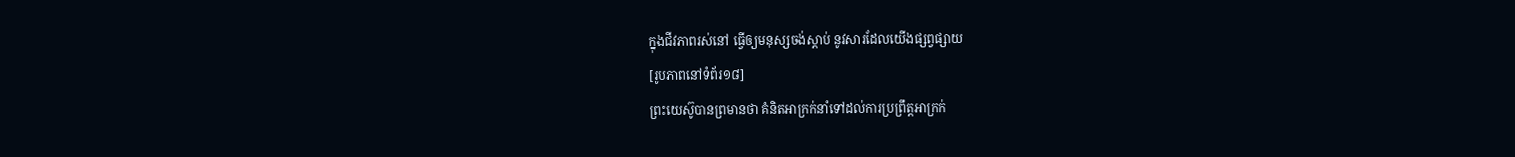ក្នុងជីវភាពរស់នៅ ធ្វើឲ្យមនុស្សចង់ស្ដាប់ នូវសារដែលយើងផ្សព្វផ្សាយ
[រូបភាពនៅទំព័រ១៨]
ព្រះយេស៊ូបានព្រមានថា គំនិតអាក្រក់នាំទៅដល់ការប្រព្រឹត្តអាក្រក់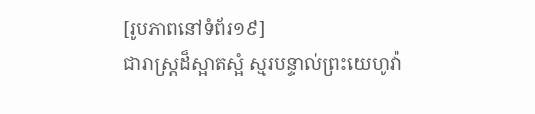[រូបភាពនៅទំព័រ១៩]
ជារាស្ត្រដ៏ស្អាតស្អំ ស្មរបន្ទាល់ព្រះយេហូវ៉ា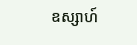ឧស្សាហ៍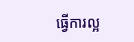ធ្វើការល្អ